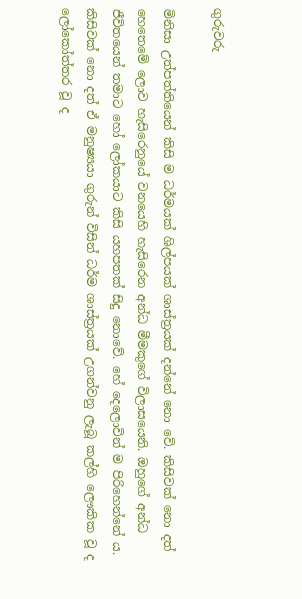ගුරුවරු

මිනිසා උත්පත්තියෙන් කිසි ම ධර්මයක් ශිල්පයක් ශාස්ත්‍ර‍යක් දන්නේ නො වේ. කිසිවක් නො දත් හෙතෙමේ ලොව හැසිරෙනුයේ වනයෙහි හැසිරෙන අන්ධ මීමකුගේ විලාසයෙනි. ඔහුගේ අන්ධ ජීවිතයෙන් තමාට හෝ ලෝකයාට කිසි යහපතක් සිදු නොවේ. හේ දෙලොවින් ම පිරිහෙන්නේ ය. කිසිවක් නො දත් ඒ මනුෂ්‍යයා ගුරුන් විසින් ධර්ම ශාස්ත්‍ර‍යක් උගන්වනු ලැබූ කල්හි ලෞකික වූ ද ලෝකෝත්තර වූ ද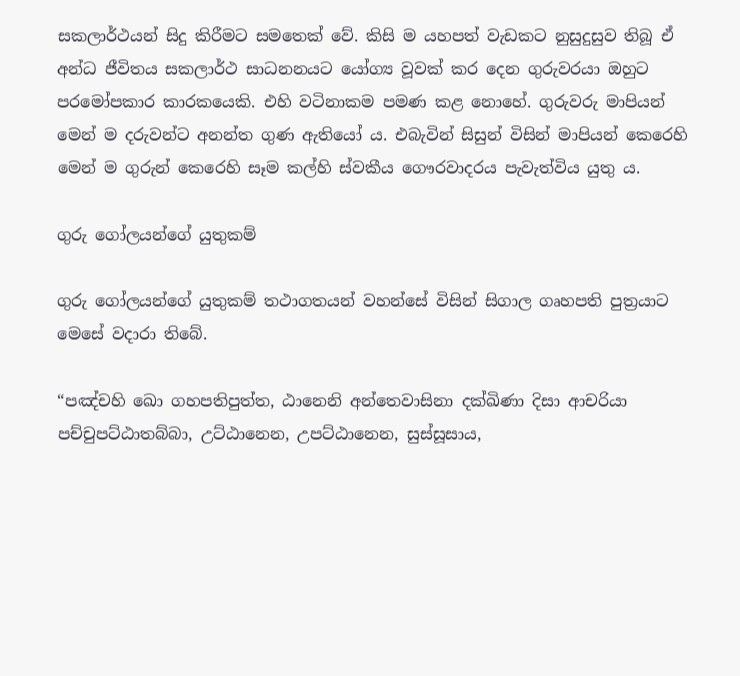සකලාර්ථයන් සිදු කිරීමට සමතෙක් වේ. කිසි ම යහපත් වැඩකට නුසුදුසුව තිබූ ඒ අන්ධ ජීවිතය සකලාර්ථ සාධනනයට යෝග්‍ය වූවක් කර දෙන ගුරුවරයා ඔහුට පරමෝපකාර කාරකයෙකි. එහි වටිනාකම පමණ කළ නොහේ. ගුරුවරු මාපියන් මෙන් ම දරුවන්ට අනන්ත ගුණ ඇතියෝ ය. එබැවින් සිසුන් විසින් මාපියන් කෙරෙහි මෙන් ම ගුරුන් කෙරෙහි සෑම කල්හි ස්වකීය ගෞරවාදරය පැවැත්විය යුතු ය.

ගුරු ගෝලයන්ගේ යුතුකම්

ගුරු ගෝලයන්ගේ යුතුකම් තථාගතයන් වහන්සේ විසින් සිගාල ගෘහපති පුත්‍ර‍යාට මෙසේ වදාරා තිබේ.

“පඤ්චහි ඛො ගහපතිපුත්ත, ඨානෙනි අන්තෙවාසිනා දක්ඛිණා දිසා ආචරියා පච්චුපට්ඨාතබ්බා, උට්ඨානෙන, උපට්ඨානෙන, සුස්සූසාය,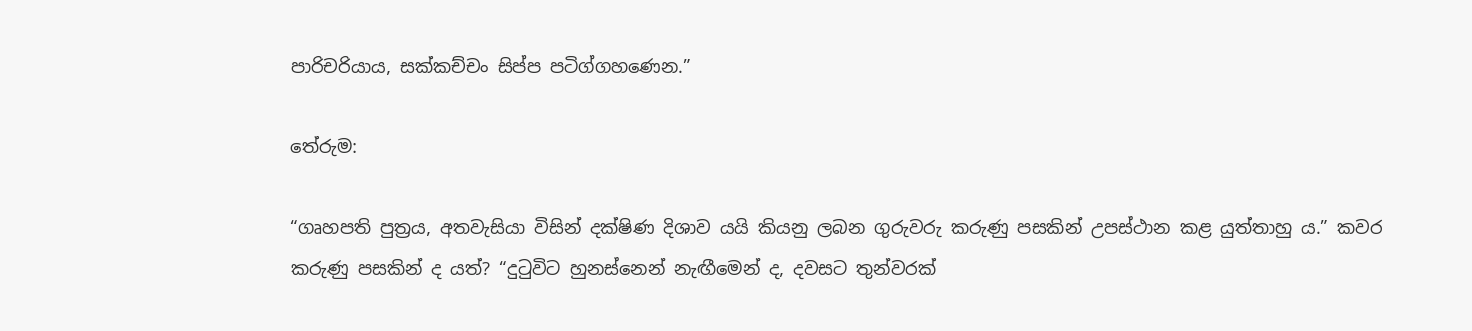පාරිචරියාය, සක්කච්චං සිප්ප පටිග්ගහණෙන.”

තේරුම:

“ගෘහපති පුත්‍ර‍ය, අතවැසියා විසින් දක්ෂිණ දිශාව යයි කියනු ලබන ගුරුවරු කරුණු පසකින් උපස්ථාන කළ යුත්තාහු ය.” කවර කරුණු පසකින් ද යත්? “දුටුවිට හුනස්නෙන් නැඟීමෙන් ද, දවසට තුන්වරක්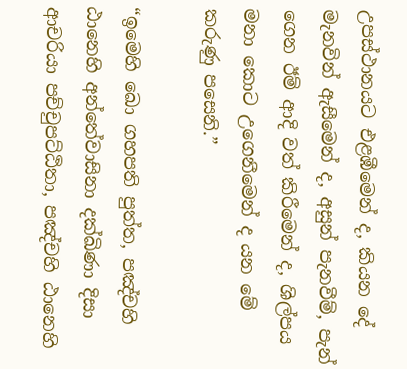උපස්ථානයට එළඹීමෙන් ද, කියන දේ මැනවින් ඇසීමෙන් ද, අසුන් පැනවීම්, පැන් ගෙන ඊම් ආදි වත් කිරීමෙන් ද, ශිල්පය මනා කොට උගෙනීමෙන් ද යන මේ කරුණු පසෙනි.”

“ඉමෙහි ඛො ගහපති පුත්ත, පඤ්චහි ඨානෙහි අන්තේවාසිනා දක්ඛිණා දිසා ආචරියා පච්චුපට්ඨිතා, පඤ්චහි ඨානෙහි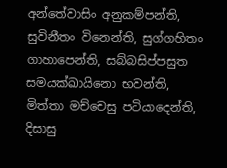අන්තේවාසිං අනුකම්පන්ති, සුවිනීතං විනෙන්ති, සුග්ගහිතං ගාහාපෙන්ති, සබ්බසිප්පසුත සමයක්ඛායිනො භවන්ති, මිත්තා මච්චෙසු පටියාදෙන්ති, දිසාසු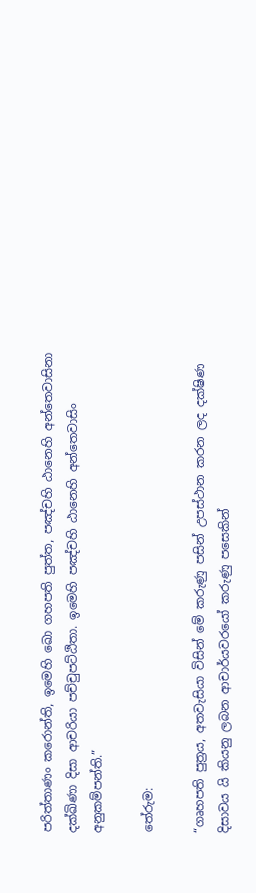පරිත්තාණං කරොන්ති, ඉමෙහි ඛො ගහපති පුත්ත, පඤ්චහි ඨානෙහි අන්තෙවාසිනා දක්ඛිණා දිසා ආචරියා පච්චුපට්ඨිතා. ඉමෙහි පඤ්චහි ඨානෙහි අන්තෙවාසිං අනුකම්පන්ති.”

තේරුම:

“ගෘහපති පුත්‍ර‍ය, අතවැසියා විසින් මේ කරුණු පසින් උපස්ථාන කරන ලද දක්ෂිණ දිසාවය යි කියනු ලබන ආචාර්යවරයෝ කරුණු පසෙකින්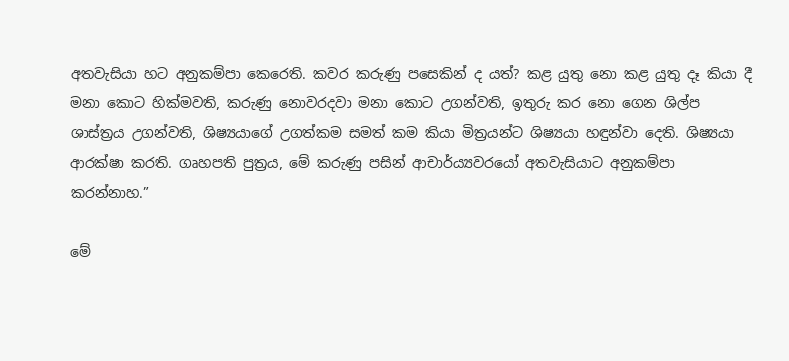අතවැසියා හට අනුකම්පා කෙරෙති. කවර කරුණු පසෙකින් ද යත්? කළ යුතු නො කළ යුතු දෑ කියා දී මනා කොට හික්මවති, කරුණු නොවරදවා මනා කොට උගන්වති, ඉතුරු කර නො ගෙන ශිල්ප ශාස්ත්‍ර‍ය උගන්වති, ශිෂ්‍යයාගේ උගත්කම සමත් කම කියා මිත්‍ර‍යන්ට ශිෂ්‍යයා හඳුන්වා දෙති. ශිෂ්‍යයා ආරක්ෂා කරති. ගෘහපති පුත්‍ර‍ය, මේ කරුණු පසින් ආචාර්ය්‍යවරයෝ අතවැසියාට අනුකම්පා කරන්නාහ.”

මේ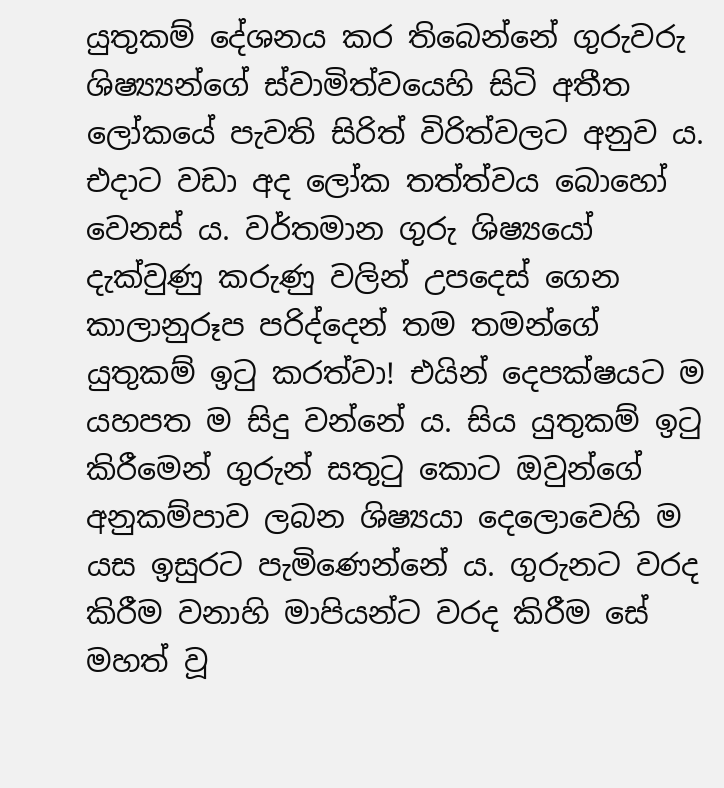යුතුකම් දේශනය කර තිබෙන්නේ ගුරුවරු ශිෂ්‍ය්‍යන්ගේ ස්වාමිත්වයෙහි සිටි අතීත ලෝකයේ පැවති සිරිත් විරිත්වලට අනුව ය. එදාට වඩා අද ලෝක තත්ත්වය බොහෝ වෙනස් ය. වර්තමාන ගුරු ශිෂ්‍යයෝ දැක්වුණු කරුණු වලින් උපදෙස් ගෙන කාලානුරූප පරිද්දෙන් තම තමන්ගේ යුතුකම් ඉටු කරත්වා! එයින් දෙපක්ෂයට ම යහපත ම සිදු වන්නේ ය. සිය යුතුකම් ඉටු කිරීමෙන් ගුරුන් සතුටු කොට ඔවුන්ගේ අනුකම්පාව ලබන ශිෂ්‍යයා දෙලොවෙහි ම යස ඉසුරට පැමිණෙන්නේ ය. ගුරුනට වරද කිරීම වනාහි මාපියන්ට වරද කිරීම සේ මහත් වූ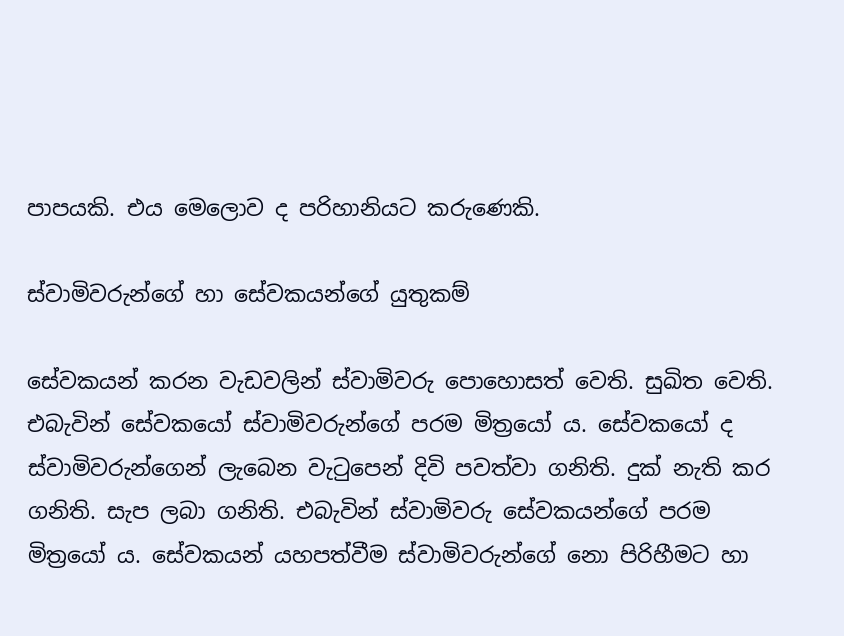පාපයකි. එය මෙලොව ද පරිහානියට කරුණෙකි.

ස්වාමිවරුන්ගේ හා සේවකයන්ගේ යුතුකම්

සේවකයන් කරන වැඩවලින් ස්වාමිවරු පොහොසත් වෙති. සුඛිත වෙති. එබැවින් සේවකයෝ ස්වාමිවරුන්ගේ පරම මිත්‍රයෝ ය. සේවකයෝ ද ස්වාමිවරුන්ගෙන් ලැබෙන වැටුපෙන් දිවි පවත්වා ගනිති. දුක් නැති කර ගනිති. සැප ලබා ගනිති. එබැවින් ස්වාමිවරු සේවකයන්ගේ පරම මිත්‍රයෝ ය. සේවකයන් යහපත්වීම ස්වාමිවරුන්ගේ නො පිරිහීමට හා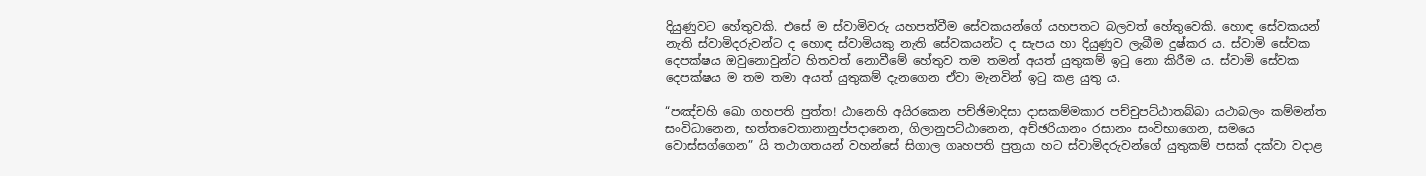දියුණුවට හේතුවකි. එසේ ම ස්වාමිවරු යහපත්වීම සේවකයන්ගේ යහපතට බලවත් හේතුවෙකි. හොඳ සේවකයන් නැති ස්වාමිදරුවන්ට ද හොඳ ස්වාමියකු නැති සේවකයන්ට ද සැපය හා දියුණුව ලැබීම දුෂ්කර ය. ස්වාමි සේවක දෙපක්ෂය ඔවුනොවුන්ට හිතවත් නොවීමේ හේතුව තම තමන් අයත් යුතුකම් ඉටු නො කිරීම ය. ස්වාමි සේවක දෙපක්ෂය ම තම තමා අයත් යුතුකම් දැනගෙන ඒවා මැනවින් ඉටු කළ යුතු ය.

“පඤ්චහි ඛො ගහපති පුත්ත! ඨානෙහි අයිරකෙන පච්ඡිමාදිසා දාසකම්මකාර පච්චුපට්ඨාතබ්බා යථාබලං කම්මන්ත සංවිධානෙන, භත්තවෙතානානුප්පදානෙන, ගිලානුපට්ඨානෙන, අච්ඡරියානං රසානං සංවිභාගෙන, සමයෙ වොස්සග්ගෙන” යි තථාගතයන් වහන්සේ සිගාල ගෘහපති පුත්‍ර‍යා හට ස්වාමිදරුවන්ගේ යුතුකම් පසක් දක්වා වදාළ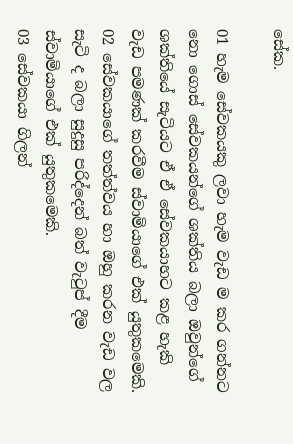සේක.

01 හැම සේවකයකු ලවා හැම වැඩ ම කර ගන්නට නො ගොස් සේවකයන්ගේ ශක්තිය බලා ඔවුන්ගේ ශක්තියේ සැටියට ඒ ඒ සේවකයාහට කළ හැකි වැඩ පමණක් කරවීම ස්වාමියාගේ එක් යුතුකමෙකි.
02 සේවකයාගේ තත්ත්වය හා ඔහු කරන වැඩ වල සැටි ද බලා සුදුසු පරිද්දෙන් බත් වැටුප් දීම ස්වාමියාගේ එක් යුතුකමෙකි.
03 සේවකයා ගිලන්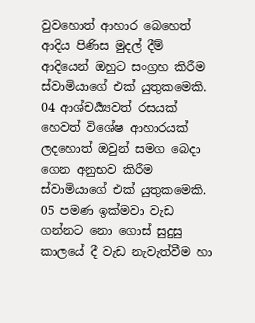වුවහොත් ආහාර බෙහෙත් ආදිය පිණිස මුදල් දීම් ආදියෙන් ඔහුට සංග්‍ර‍හ කිරීම ස්වාමියාගේ එක් යුතුකමෙකි.
04 ආශ්චර්‍ය්‍යවත් රසයක් හෙවත් විශේෂ ආහාරයක් ලදහොත් ඔවුන් සමග බෙදා ගෙන අනුභව කිරීම ස්වාමියාගේ එක් යුතුකමෙකි.
05 පමණ ඉක්මවා වැඩ ගන්නට නො ගොස් සුදුසු කාලයේ දී වැඩ නැවැත්වීම හා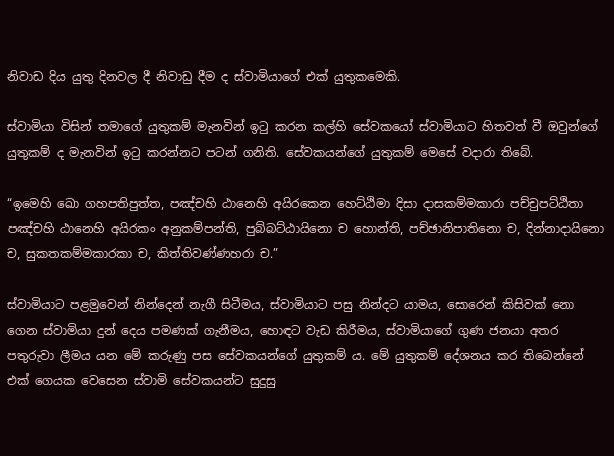නිවාඩ දිය යුතු දිනවල දී නිවාඩු දීම ද ස්වාමියාගේ එක් යුතුකමෙකි.

ස්වාමියා විසින් තමාගේ යුතුකම් මැනවින් ඉටු කරන කල්හි සේවකයෝ ස්වාමියාට හිතවත් වී ඔවුන්ගේ යුතුකම් ද මැනවින් ඉටු කරන්නට පටන් ගනිති. සේවකයන්ගේ යුතුකම් මෙසේ වදාරා තිබේ.

“ඉමෙහි ඛො ගහපතිපුත්ත, පඤ්චහි ඨානෙහි අයිරකෙන හෙට්ඨිමා දිසා දාසකම්මකාරා පච්චුපට්ඨිතා පඤ්චහි ඨානෙහි අයිරකං අනුකම්පන්ති, පුබ්බට්ඨායිනො ච හොන්ති, පච්ඡානිපාතිනො ච, දින්නාදායිනො ච, සුකතකම්මකාරකා ච, කිත්තිවණ්ණහරා ච.”

ස්වාමියාට පළමුවෙන් නින්දෙන් නැගී සිටීමය, ස්වාමියාට පසු නින්දට යාමය, සොරෙන් කිසිවක් නො ගෙන ස්වාමියා දුන් දෙය පමණක් ගැනීමය, හොඳට වැඩ කිරීමය, ස්වාමියාගේ ගුණ ජනයා අතර පතුරුවා ලීමය යන මේ කරුණු පස සේවකයන්ගේ යුතුකම් ය. මේ යුතුකම් දේශනය කර තිබෙන්නේ එක් ගෙයක වෙසෙන ස්වාමි සේවකයන්ට සුදුසු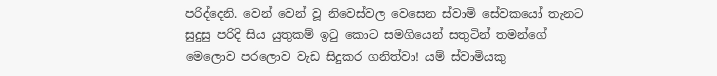පරිද්දෙනි. වෙන් වෙන් වූ නිවෙස්වල වෙසෙන ස්වාමි සේවකයෝ තැනට සුදුසු පරිදි සිය යුතුකම් ඉටු කොට සමගියෙන් සතුටින් තමන්ගේ මෙලොව පරලොව වැඩ සිදුකර ගනිත්වා! යම් ස්වාමියකු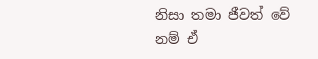නිසා තමා ජීවත් වේ නම් ඒ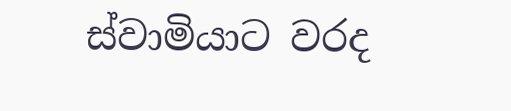ස්වාමියාට වරද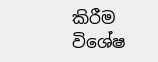කිරීම විශේෂ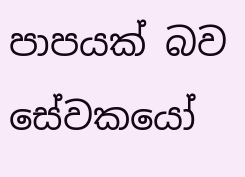පාපයක් බව සේවකයෝ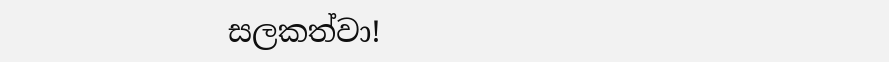සලකත්වා!